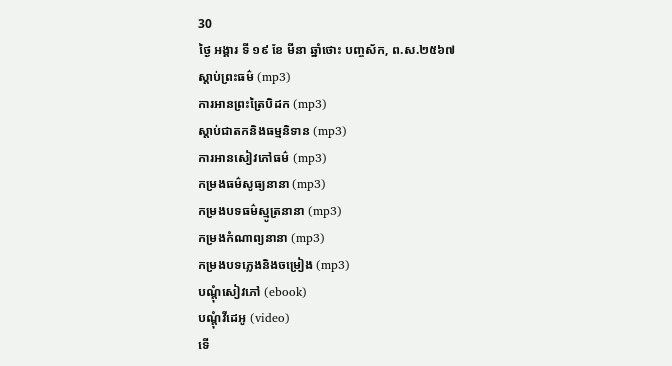30
ថ្ងៃ អង្គារ ទី ១៩ ខែ មីនា ឆ្នាំថោះ បញ្ចស័ក, ព.ស.២៥៦៧
ស្តាប់ព្រះធម៌ (mp3)
ការអានព្រះត្រៃបិដក (mp3)
ស្តាប់ជាតកនិងធម្មនិទាន (mp3)
ការអានសៀវភៅធម៌ (mp3)
កម្រងធម៌សូធ្យនានា (mp3)
កម្រងបទធម៌ស្មូត្រនានា (mp3)
កម្រងកំណាព្យនានា (mp3)
កម្រងបទភ្លេងនិងចម្រៀង (mp3)
បណ្តុំសៀវភៅ (ebook)
បណ្តុំវីដេអូ (video)
ទើ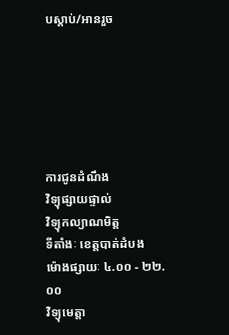បស្តាប់/អានរួច






ការជូនដំណឹង
វិទ្យុផ្សាយផ្ទាល់
វិទ្យុកល្យាណមិត្ត
ទីតាំងៈ ខេត្តបាត់ដំបង
ម៉ោងផ្សាយៈ ៤.០០ - ២២.០០
វិទ្យុមេត្តា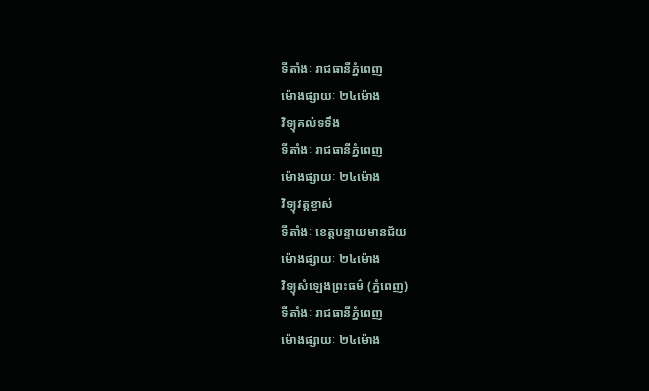ទីតាំងៈ រាជធានីភ្នំពេញ
ម៉ោងផ្សាយៈ ២៤ម៉ោង
វិទ្យុគល់ទទឹង
ទីតាំងៈ រាជធានីភ្នំពេញ
ម៉ោងផ្សាយៈ ២៤ម៉ោង
វិទ្យុវត្តខ្ចាស់
ទីតាំងៈ ខេត្តបន្ទាយមានជ័យ
ម៉ោងផ្សាយៈ ២៤ម៉ោង
វិទ្យុសំឡេងព្រះធម៌ (ភ្នំពេញ)
ទីតាំងៈ រាជធានីភ្នំពេញ
ម៉ោងផ្សាយៈ ២៤ម៉ោង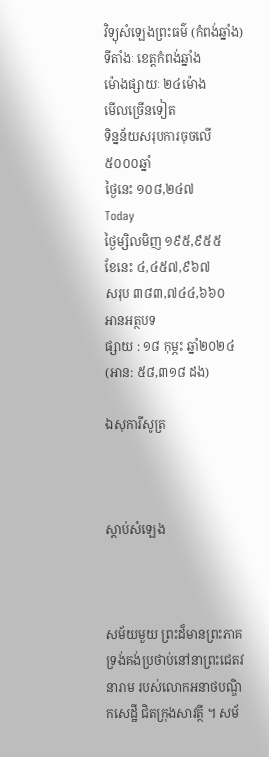វិទ្យុសំឡេងព្រះធម៌ (កំពង់ឆ្នាំង)
ទីតាំងៈ ខេត្តកំពង់ឆ្នាំង
ម៉ោងផ្សាយៈ ២៤ម៉ោង
មើលច្រើនទៀត
ទិន្នន័យសរុបការចុចលើ៥០០០ឆ្នាំ
ថ្ងៃនេះ ១០៨,២៤៧
Today
ថ្ងៃម្សិលមិញ ១៩៥,៩៥៥
ខែនេះ ៤,៤៥៧,៩៦៧
សរុប ៣៨៣,៧៤៤,៦៦០
អានអត្ថបទ
ផ្សាយ : ១៨ កុម្ភះ ឆ្នាំ២០២៤ (អាន: ៥៨,៣១៨ ដង)

ឯសុការីសូត្រ



ស្តាប់សំឡេង



សម័យមួយ ព្រះដ៏មានព្រះភាគ ទ្រង់គង់ប្រថាប់នៅនាព្រះជេតវនារាម របស់លោកអនាថបណ្ឌិកសេដ្ឋី ជិតក្រុងសាវត្ថី ។ សម័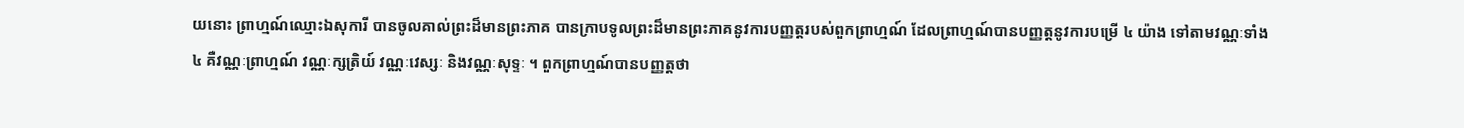យនោះ ព្រាហ្មណ៍ឈ្មោះឯសុការី បានចូលគាល់ព្រះដ៏មានព្រះភាគ បានក្រាបទូលព្រះដ៏មានព្រះភាគនូវការបញ្ញត្តរបស់ពួកព្រាហ្មណ៍ ដែលព្រាហ្មណ៍បានបញ្ញត្តនូវការបម្រើ ៤ យ៉ាង ទៅតាមវណ្ណៈទាំង ៤ គឺវណ្ណៈព្រាហ្មណ៍ វណ្ណៈក្សត្រិយ៍ វណ្ណៈវេស្សៈ និងវណ្ណៈសុទ្ទៈ ។ ពួកព្រាហ្មណ៍បានបញ្ញត្តថា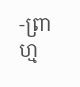-ព្រាហ្ម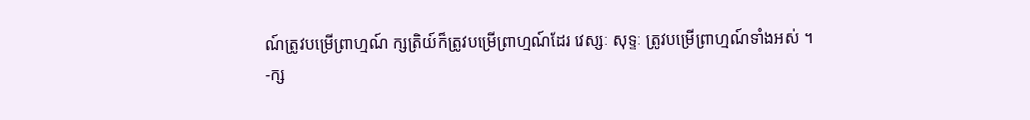ណ៍ត្រូវបម្រើព្រាហ្មណ៍ ក្សត្រិយ៍ក៏ត្រូវបម្រើព្រាហ្មណ៍ដែរ វេស្សៈ សុទ្ទៈ ត្រូវបម្រើព្រាហ្មណ៍ទាំងអស់ ។
-ក្ស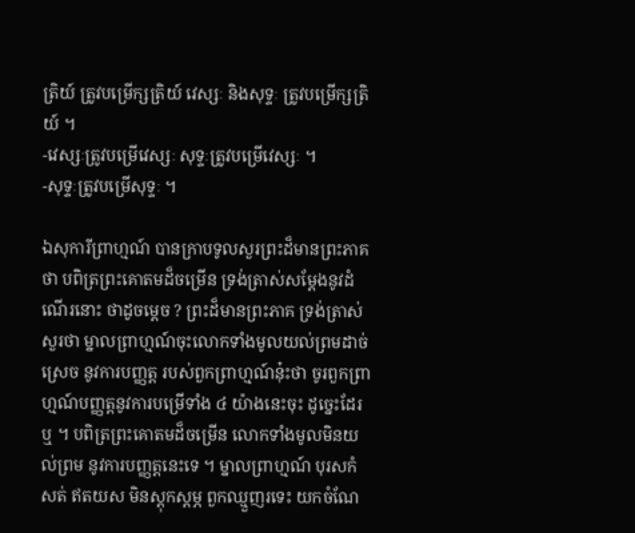ត្រិយ៍ ត្រូវបម្រើក្សត្រិយ៍ វេស្សៈ និងសុទ្ទៈ ត្រូវបម្រើក្សត្រិយ៍ ។
-វេស្សៈត្រូវបម្រើវេស្សៈ សុទ្ទៈត្រូវបម្រើវេស្សៈ ។
-សុទ្ទៈត្រូវបម្រើសុទ្ទៈ ។

ឯសុការីព្រាហ្មណ៍ បានក្រាបទូលសួរព្រះដ៏មានព្រះភាគថា បពិត្រព្រះគោតមដ៏ចម្រើន ទ្រង់ត្រាស់សម្ដែងនូវដំណើរនោះ ថាដូចម្ដេច ? ព្រះដ៏មានព្រះភាគ ទ្រង់ត្រាស់សួរថា ម្នាលព្រាហ្មណ៍ចុះលោកទាំងមូលយល់ព្រមដាច់ស្រេច នូវការបញ្ញត្ត របស់ពួកព្រាហ្មណ៍នុ៎ះថា ចូរពួកព្រាហ្មណ៍បញ្ញត្តនូវការបម្រើទាំង ៤ យ៉ាងនេះចុះ ដូច្នេះដែរឬ ។ បពិត្រព្រះគោតមដ៏ចម្រើន លោកទាំងមូលមិនយល់ព្រម នូវការបញ្ញត្តនេះទេ ។ ម្នាលព្រាហ្មណ៍ បុរសកំសត់ ឥតយស មិនស្ដុកស្ដម្ភ ពួកឈ្មួញរទេះ យកចំណែ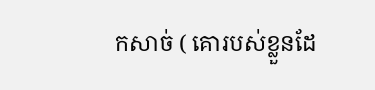កសាច់ ( គោរបស់ខ្លួនដែ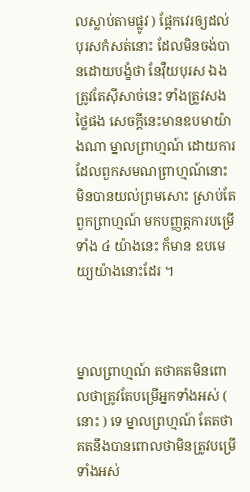លស្លាប់តាមផ្លូវ ) ផ្ដែកវេរឲ្យដល់បុរសកំសត់នោះ ដែលមិនចង់បានដោយបង្ខំថា នែវ៉ឺយបុរស ឯងត្រូវតែស៊ីសាច់នេះ ទាំងត្រូវសងថ្លៃផង សេចក្តីនេះមានឧបមាយ៉ាងណា ម្នាលព្រាហ្មណ៍ ដោយការដែលពួកសមណព្រាហ្មណ៍នោះ មិនបានយល់ព្រមសោះ ស្រាប់តែពួកព្រាហ្មណ៍ មកបញ្ញត្តការបម្រើទាំង ៤ យ៉ាងនេះ ក៏មាន ឧបមេយ្យយ៉ាងនោះដែរ ។



ម្នាលព្រាហ្មណ៍ តថាគតមិនពោលថាត្រូវតែបម្រើអ្នកទាំងអស់ ( នោះ ) ទេ ម្នាលព្រហ្មណ៍ តែតថាគតនឹងបានពោលថាមិនត្រូវបម្រើទាំងអស់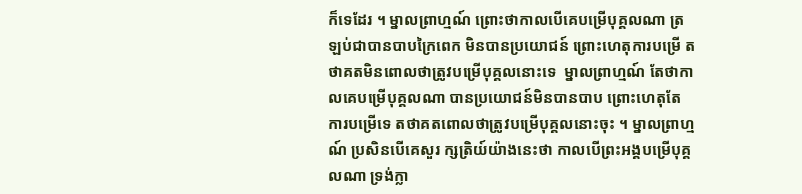ក៏ទេដែរ ។ ម្នាលព្រាហ្មណ៍ ព្រោះថាកាលបើគេបម្រើបុគ្គលណា ត្រឡប់ជាបានបាបក្រៃពេក មិនបានប្រយោជន៍ ព្រោះហេតុការបម្រើ តថាគតមិនពោលថាត្រូវបម្រើបុគ្គលនោះទេ  ម្នាលព្រាហ្មណ៍ តែថាកាលគេបម្រើបុគ្គលណា បានប្រយោជន៍មិនបានបាប ព្រោះហេតុតែការបម្រើទេ តថាគតពោលថាត្រូវបម្រើបុគ្គលនោះចុះ ។ ម្នាលព្រាហ្មណ៍ ប្រសិនបើគេសួរ ក្សត្រិយ៍យ៉ាងនេះថា កាលបើព្រះអង្គបម្រើបុគ្គលណា ទ្រង់ក្លា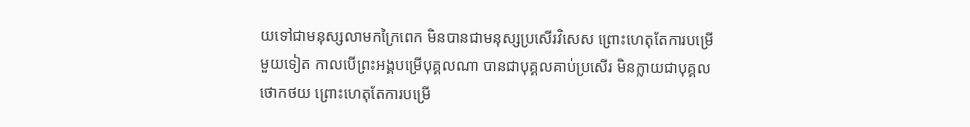យទៅជាមនុស្សលាមកក្រៃពេក មិនបានជាមនុស្សប្រសើរវិសេស ព្រោះហេតុតែការបម្រើ មួយទៀត កាលបើព្រះអង្គបម្រើបុគ្គលណា បានជាបុគ្គលគាប់ប្រសើរ មិនក្លាយជាបុគ្គលថោកថយ ព្រោះហេតុតែការបម្រើ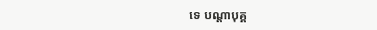ទេ បណ្ដាបុគ្គ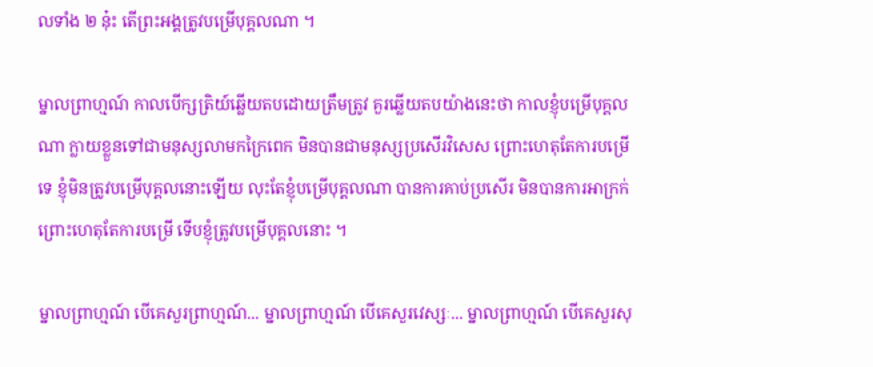លទាំង ២ នុ៎ះ តើព្រះអង្គត្រូវបម្រើបុគ្គលណា ។

ម្នាលព្រាហ្មណ៍ កាលបើក្សត្រិយ៍ឆ្លើយតបដោយត្រឹមត្រូវ គួរឆ្លើយតបយ៉ាងនេះថា កាលខ្ញុំបម្រើបុគ្គលណា ក្លាយខ្លួនទៅជាមនុស្សលាមកក្រៃពេក មិនបានជាមនុស្សប្រសើរវិសេស ព្រោះហេតុតែការបម្រើទេ ខ្ញុំមិនត្រូវបម្រើបុគ្គលនោះឡើយ លុះតែខ្ញុំបម្រើបុគ្គលណា បានការគាប់ប្រសើរ មិនបានការអាក្រក់ ព្រោះហេតុតែការបម្រើ ទើបខ្ញុំត្រូវបម្រើបុគ្គលនោះ ។

ម្នាលព្រាហ្មណ៍ បើគេសួរព្រាហ្មណ៍... ម្នាលព្រាហ្មណ៍ បើគេសួរវេស្សៈ... ម្នាលព្រាហ្មណ៍ បើគេសួរសុ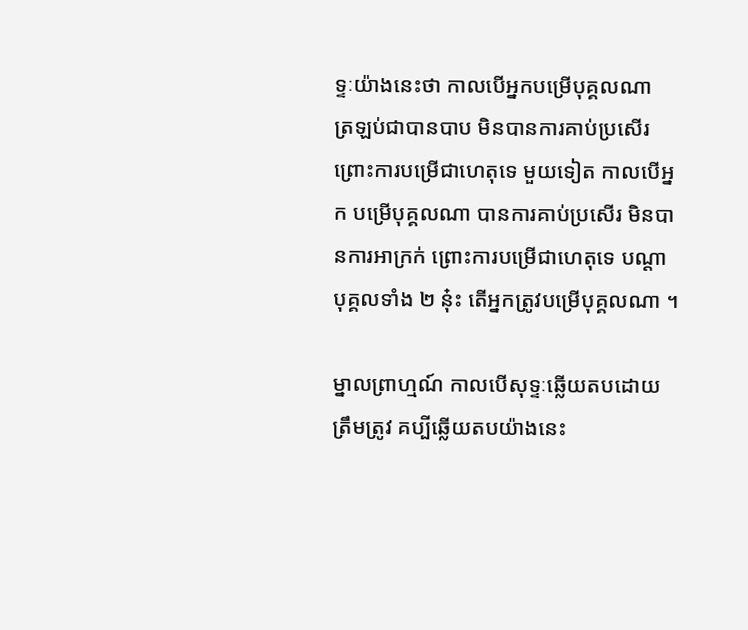ទ្ទៈយ៉ាងនេះថា កាលបើអ្នកបម្រើបុគ្គលណា  ត្រឡប់ជាបានបាប មិនបានការគាប់ប្រសើរ ព្រោះការបម្រើជាហេតុទេ មួយទៀត កាលបើអ្នក បម្រើបុគ្គលណា បានការគាប់ប្រសើរ មិនបានការអាក្រក់ ព្រោះការបម្រើជាហេតុទេ បណ្ដាបុគ្គលទាំង ២ នុ៎ះ តើអ្នកត្រូវបម្រើបុគ្គលណា ។

ម្នាលព្រាហ្មណ៍ កាលបើសុទ្ទៈឆ្លើយតបដោយត្រឹមត្រូវ គប្បីឆ្លើយតបយ៉ាងនេះ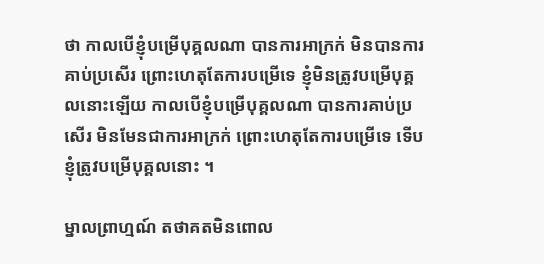ថា កាលបើខ្ញុំបម្រើបុគ្គលណា បានការអាក្រក់ មិនបានការគាប់ប្រសើរ ព្រោះហេតុតែការបម្រើទេ ខ្ញុំមិនត្រូវបម្រើបុគ្គលនោះឡើយ កាលបើខ្ញុំបម្រើបុគ្គលណា បានការគាប់ប្រសើរ មិនមែនជាការអាក្រក់ ព្រោះហេតុតែការបម្រើទេ ទើបខ្ញុំត្រូវបម្រើបុគ្គលនោះ ។

ម្នាលព្រាហ្មណ៍ តថាគតមិនពោល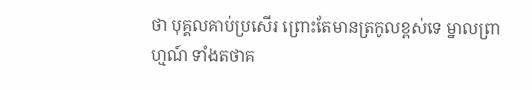ថា បុគ្គលគាប់ប្រសើរ ព្រោះតែមានត្រកូលខ្ពស់ទេ ម្នាលព្រាហ្មណ៍ ទាំងតថាគ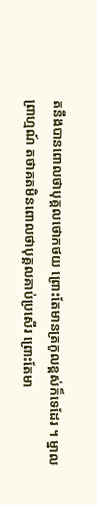តនឹងបានពោលថាបុគ្គលថោកថយ ព្រោះតែមានត្រកូលខ្ពស់ក៏ទេដែរ ។ ម្នាលព្រាហ្មណ៍ តថាគតមិនពោលថាបុគ្គលគាប់ប្រសើរ ព្រោះតែមា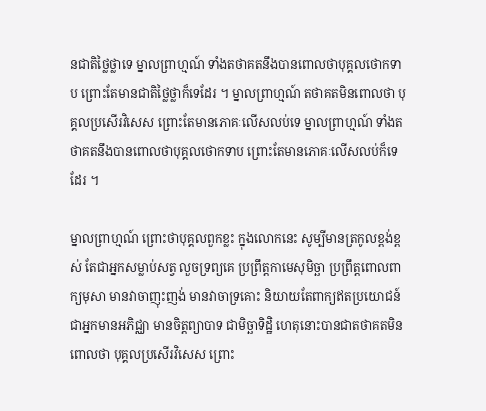នជាតិថ្លៃថ្លាទេ ម្នាលព្រាហ្មណ៍ ទាំងតថាគតនឹងបានពោលថាបុគ្គលថោកទាប ព្រោះតែមានជាតិថ្លៃថ្លាក៏ទេដែរ ។ ម្នាលព្រាហ្មណ៍ តថាគតមិនពោលថា បុគ្គលប្រសើរវិសេស ព្រោះតែមានភោគៈលើសលប់ទេ ម្នាលព្រាហ្មណ៍ ទាំងតថាគតនឹងបានពោលថាបុគ្គលថោកទាប ព្រោះតែមានភោគៈលើសលប់ក៏ទេដែរ ។

ម្នាលព្រាហ្មណ៍ ព្រោះថាបុគ្គលពួកខ្លះ ក្នុងលោកនេះ សូម្បីមានត្រកូលខ្ពង់ខ្ពស់ តែជាអ្នកសម្លាប់សត្វ លួចទ្រព្យគេ ប្រព្រឹត្តកាមេសុមិច្ឆា ប្រព្រឹត្តពោលពាក្យមុសា មានវាចាញុះញង់ មានវាចាទ្រគោះ និយាយតែពាក្យឥតប្រយោជន៍ ជាអ្នកមានអភិជ្ឈា មានចិត្តព្យាបាទ ជាមិច្ឆាទិដ្ឋិ ហេតុនោះបានជាតថាគតមិនពោលថា បុគ្គលប្រសើរវិសេស ព្រោះ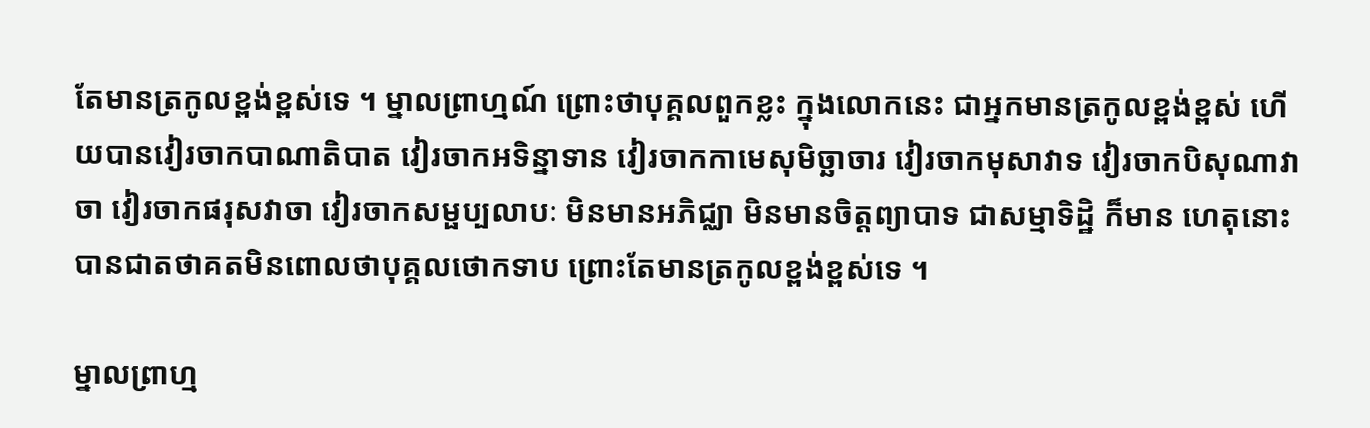តែមានត្រកូលខ្ពង់ខ្ពស់ទេ ។ ម្នាលព្រាហ្មណ៍ ព្រោះថាបុគ្គលពួកខ្លះ ក្នុងលោកនេះ ជាអ្នកមានត្រកូលខ្ពង់ខ្ពស់ ហើយបានវៀរចាកបាណាតិបាត វៀរចាកអទិន្នាទាន វៀរចាកកាមេសុមិច្ឆាចារ វៀរចាកមុសាវាទ វៀរចាកបិសុណាវាចា វៀរចាកផរុសវាចា វៀរចាកសម្ផប្បលាបៈ មិនមានអភិជ្ឈា មិនមានចិត្តព្យាបាទ ជាសម្មាទិដ្ឋិ ក៏មាន ហេតុនោះ បានជាតថាគតមិនពោលថាបុគ្គលថោកទាប ព្រោះតែមានត្រកូលខ្ពង់ខ្ពស់ទេ ។

ម្នាលព្រាហ្ម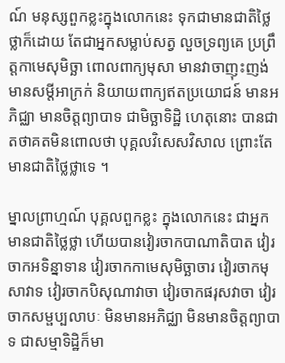ណ៍ មនុស្សពួកខ្លះក្នុងលោកនេះ ទុកជាមានជាតិថ្លៃថ្លាក៏ដោយ តែជាអ្នកសម្លាប់សត្វ លួចទ្រព្យគេ ប្រព្រឹត្តកាមេសុមិច្ឆា ពោលពាក្យមុសា មានវាចាញុះញង់ មានសម្ដីអាក្រក់ និយាយពាក្យឥតប្រយោជន៍ មានអភិជ្ឈា មានចិត្តព្យាបាទ ជាមិច្ឆាទិដ្ឋិ ហេតុនោះ បានជាតថាគតមិនពោលថា បុគ្គលវិសេសវិសាល ព្រោះតែមានជាតិថ្លៃថ្លាទេ ។

ម្នាលព្រាហ្មណ៍ បុគ្គលពួកខ្លះ ក្នុងលោកនេះ ជាអ្នកមានជាតិថ្លៃថ្លា ហើយបានវៀរចាកបាណាតិបាត វៀរចាកអទិន្នាទាន វៀរចាកកាមេសុមិច្ឆាចារ វៀរចាកមុសាវាទ វៀរចាកបិសុណាវាចា វៀរចាកផរុសវាចា វៀរចាកសម្ផប្បលាបៈ មិនមានអភិជ្ឈា មិនមានចិត្តព្យាបាទ ជាសម្មាទិដ្ឋិក៏មា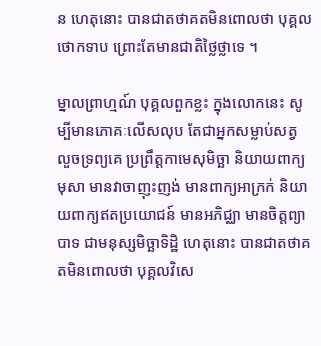ន ហេតុនោះ បានជាតថាគតមិនពោលថា បុគ្គលថោកទាប ព្រោះតែមានជាតិថ្លៃថ្លាទេ ។

ម្នាលព្រាហ្មណ៍ បុគ្គលពួកខ្លះ ក្នុងលោកនេះ សូម្បីមានភោគៈលើសលុប តែជាអ្នកសម្លាប់សត្វ លួចទ្រព្យគេ ប្រព្រឹត្តកាមេសុមិច្ឆា និយាយពាក្យមុសា មានវាចាញុះញង់ មានពាក្យអាក្រក់ និយាយពាក្យឥតប្រយោជន៍ មានអភិជ្ឈា មានចិត្តព្យាបាទ ជាមនុស្សមិច្ឆាទិដ្ឋិ ហេតុនោះ បានជាតថាគតមិនពោលថា បុគ្គលវិសេ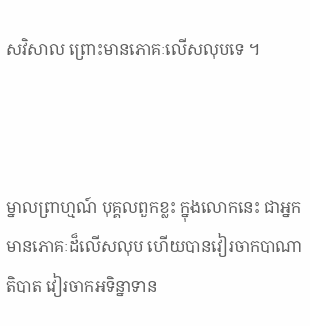សវិសាល ព្រោះមានភោគៈលើសលុបទេ ។



ម្នាលព្រាហ្មណ៍ បុគ្គលពួកខ្លះ ក្នុងលោកនេះ ជាអ្នកមានភោគៈដ៏លើសលុប ហើយបានវៀរចាកបាណាតិបាត វៀរចាកអទិន្នាទាន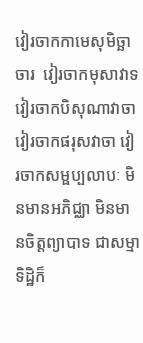វៀរចាកកាមេសុមិច្ឆាចារ  វៀរចាកមុសាវាទ វៀរចាកបិសុណាវាចា វៀរចាកផរុសវាចា វៀរចាកសម្ផប្បលាបៈ មិនមានអភិជ្ឈា មិនមានចិត្តព្យាបាទ ជាសម្មាទិដ្ឋិក៏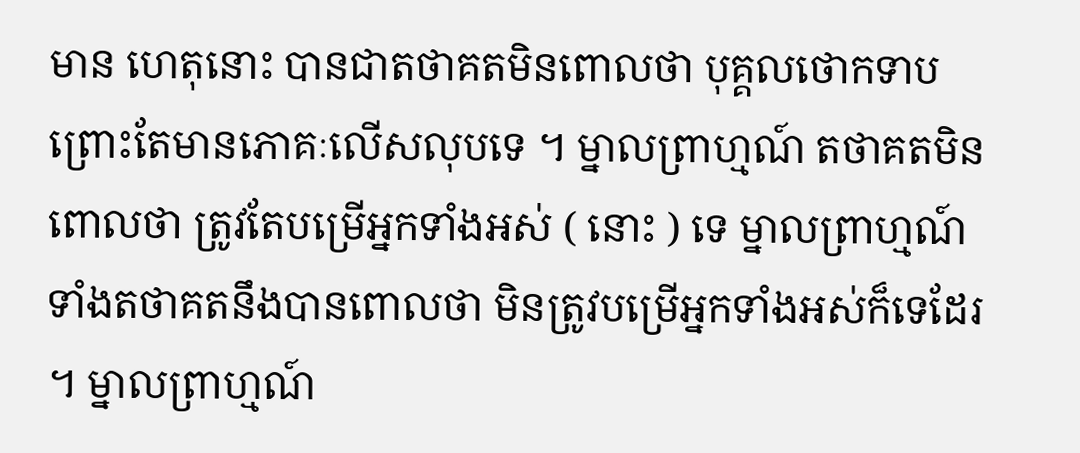មាន ហេតុនោះ បានជាតថាគតមិនពោលថា បុគ្គលថោកទាប ព្រោះតែមានភោគៈលើសលុបទេ ។ ម្នាលព្រាហ្មណ៍ តថាគតមិនពោលថា ត្រូវតែបម្រើអ្នកទាំងអស់ ( នោះ ) ទេ ម្នាលព្រាហ្មណ៍ ទាំងតថាគតនឹងបានពោលថា មិនត្រូវបម្រើអ្នកទាំងអស់ក៏ទេដែរ ។ ម្នាលព្រាហ្មណ៍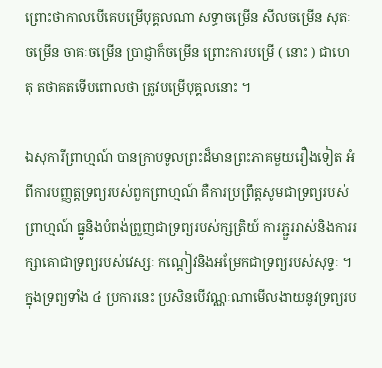ព្រោះថាកាលបើគេបម្រើបុគ្គលណា សទ្ធាចម្រើន សីលចម្រើន សុតៈចម្រើន ចាគៈចម្រើន ប្រាជ្ញាក៏ចម្រើន ព្រោះការបម្រើ ( នោះ ) ជាហេតុ តថាគតទើបពោលថា ត្រូវបម្រើបុគ្គលនោះ ។

ឯសុការីព្រាហ្មណ៍ បានក្រាបទូលព្រះដ៏មានព្រះភាគមួយរឿងទៀត អំពីការបញ្ញត្តទ្រព្យរបស់ពួកព្រាហ្មណ៍ គឺការប្រព្រឹត្តសូមជាទ្រព្យរបស់ព្រាហ្មណ៍ ធ្នូនិងបំពង់ព្រួញជាទ្រព្យរបស់ក្សត្រិយ៍ ការភ្ជួររាស់និងការរក្សាគោជាទ្រព្យរបស់វេស្សៈ កណ្ដៀវនិងអម្រែកជាទ្រព្យរបស់សុទ្ទៈ ។ ក្នុងទ្រព្យទាំង ៤ ប្រការនេះ ប្រសិនបើវណ្ណៈណាមើលងាយនូវទ្រព្យរប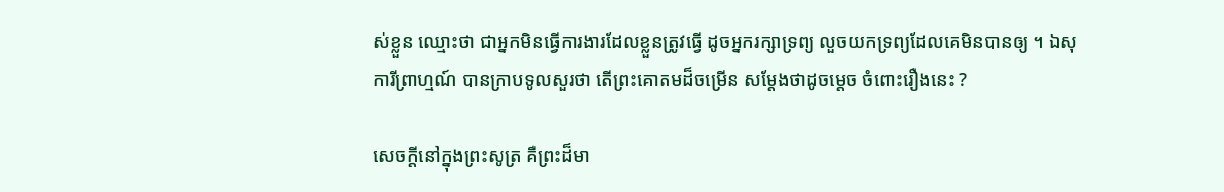ស់ខ្លួន ឈ្មោះថា ជាអ្នកមិនធ្វើការងារដែលខ្លួនត្រូវធ្វើ ដូចអ្នករក្សាទ្រព្យ លួចយកទ្រព្យដែលគេមិនបានឲ្យ ។ ឯសុការីព្រាហ្មណ៍ បានក្រាបទូលសួរថា តើព្រះគោតមដ៏ចម្រើន សម្ដែងថាដូចម្ដេច ចំពោះរឿងនេះ ?

សេចក្ដីនៅក្នុងព្រះសូត្រ គឺព្រះដ៏មា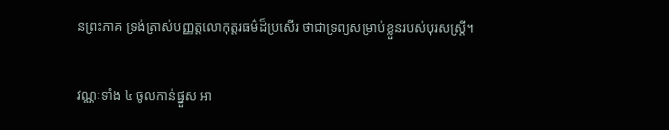នព្រះភាគ ទ្រង់ត្រាស់បញ្ញត្តលោកុត្តរធម៌ដ៏ប្រសើរ ថាជាទ្រព្យសម្រាប់ខ្លួនរបស់បុរសស្ត្រី។

វណ្ណៈទាំង ៤ ចូលកាន់ផ្នួស អា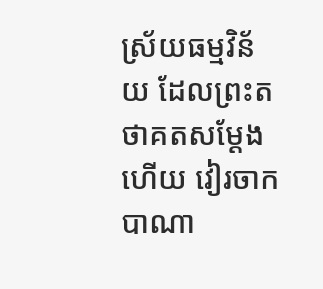ស្រ័យធម្មវិន័យ ដែលព្រះតថាគតសម្ដែងហើយ វៀរចាកបាណា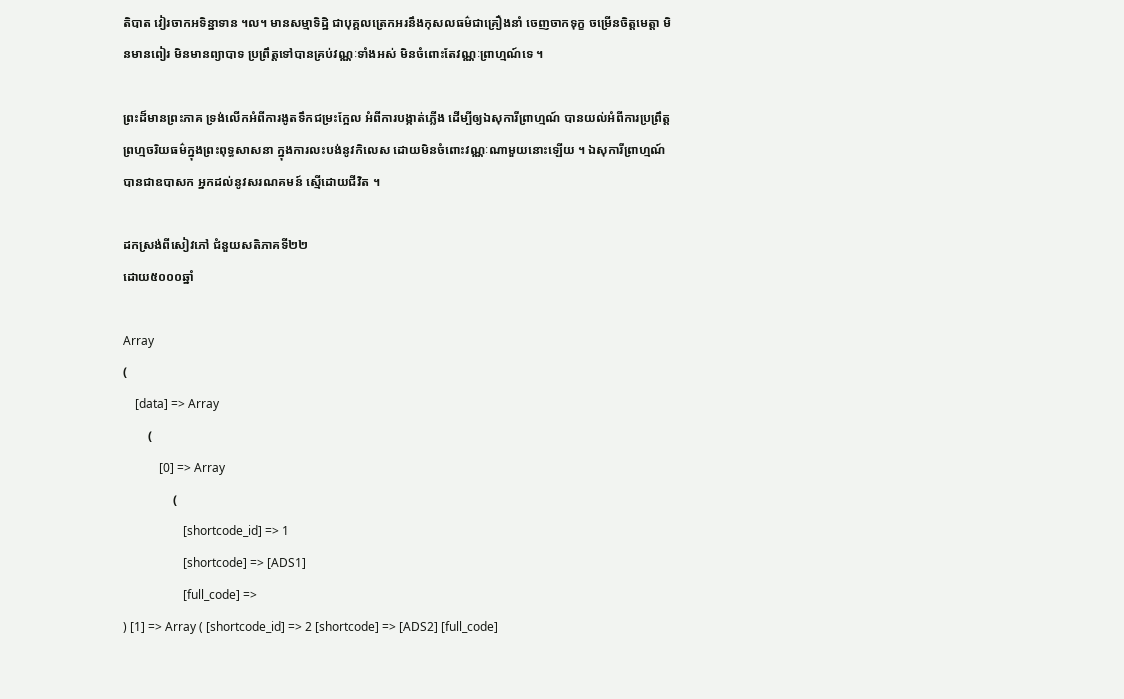តិបាត វៀរចាកអទិន្នាទាន ។ល។ មានសម្មាទិដ្ឋិ ជាបុគ្គលត្រេកអរនឹងកុសលធម៌ជាគ្រឿងនាំ ចេញចាកទុក្ខ ចម្រើនចិត្តមេត្តា មិនមានពៀរ មិនមានព្យាបាទ ប្រព្រឹត្តទៅបានគ្រប់វណ្ណៈទាំងអស់ មិនចំពោះតែវណ្ណៈព្រាហ្មណ៍ទេ ។

ព្រះដ៏មានព្រះភាគ ទ្រង់លើកអំពីការងូតទឹកជម្រះក្អែល អំពីការបង្កាត់ភ្លើង ដើម្បីឲ្យឯសុការីព្រាហ្មណ៍ បានយល់អំពីការប្រព្រឹត្តព្រហ្មចរិយធម៌ក្នុងព្រះពុទ្ធសាសនា ក្នុងការលះបង់នូវកិលេស ដោយមិនចំពោះវណ្ណៈណាមួយនោះឡើយ ។ ឯសុការីព្រាហ្មណ៍ បានជាឧបាសក អ្នកដល់នូវសរណគមន៍ ស្មើដោយជីវិត ។

ដកស្រង់ពីសៀវភៅ ជំនួយសតិភាគទី២២
ដោយ៥០០០ឆ្នាំ

Array
(
    [data] => Array
        (
            [0] => Array
                (
                    [shortcode_id] => 1
                    [shortcode] => [ADS1]
                    [full_code] =>
) [1] => Array ( [shortcode_id] => 2 [shortcode] => [ADS2] [full_code]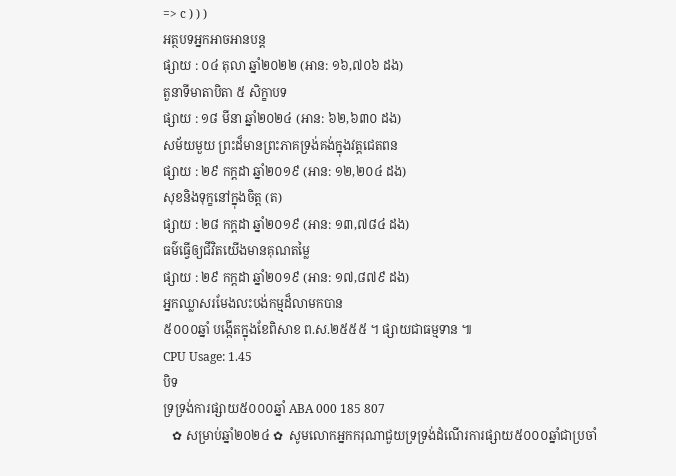=> c ) ) )
អត្ថបទអ្នកអាចអានបន្ត
ផ្សាយ : ០៤ តុលា ឆ្នាំ២០២២ (អាន: ១៦,៧០៦ ដង)
តួនាទីមាតាបិតា ៥ សិក្ខាបទ
ផ្សាយ : ១៨ មីនា ឆ្នាំ២០២៤ (អាន: ៦២,៦៣០ ដង)
សម័យមួយ ព្រះដ៏មានព្រះភាគទ្រង់គង់ក្នុងវត្តជេតពន
ផ្សាយ : ២៩ កក្តដា ឆ្នាំ២០១៩ (អាន: ១២,២០៤ ដង)
សុខនិងទុក្ខនៅក្នុងចិត្ត (ត)
ផ្សាយ : ២៨ កក្តដា ឆ្នាំ២០១៩ (អាន: ១៣,៧៨៤ ដង)
ធម៌ធ្វើឲ្យជីវិតយើងមានគុណតម្លៃ
ផ្សាយ : ២៩ កក្តដា ឆ្នាំ២០១៩ (អាន: ១៧,៨៧៩ ដង)
អ្នកឈ្លាសរមែងលះបង់កម្មដ៏លាមកបាន
៥០០០ឆ្នាំ បង្កើតក្នុងខែពិសាខ ព.ស.២៥៥៥ ។ ផ្សាយជាធម្មទាន ៕
CPU Usage: 1.45
បិទ
ទ្រទ្រង់ការផ្សាយ៥០០០ឆ្នាំ ABA 000 185 807
   ✿ សម្រាប់ឆ្នាំ២០២៤ ✿  សូមលោកអ្នកករុណាជួយទ្រទ្រង់ដំណើរការផ្សាយ៥០០០ឆ្នាំជាប្រចាំ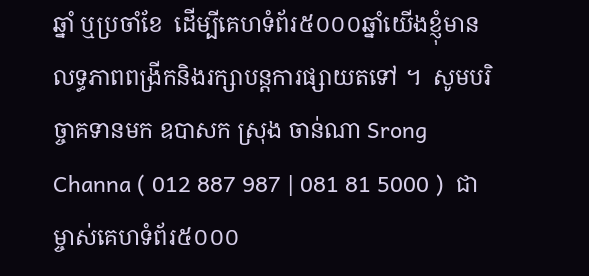ឆ្នាំ ឬប្រចាំខែ  ដើម្បីគេហទំព័រ៥០០០ឆ្នាំយើងខ្ញុំមានលទ្ធភាពពង្រីកនិងរក្សាបន្តការផ្សាយតទៅ ។  សូមបរិច្ចាគទានមក ឧបាសក ស្រុង ចាន់ណា Srong Channa ( 012 887 987 | 081 81 5000 )  ជាម្ចាស់គេហទំព័រ៥០០០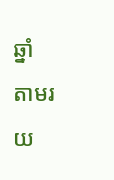ឆ្នាំ   តាមរយ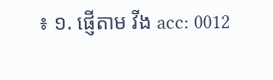៖ ១. ផ្ញើតាម វីង acc: 0012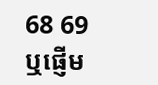68 69  ឬផ្ញើម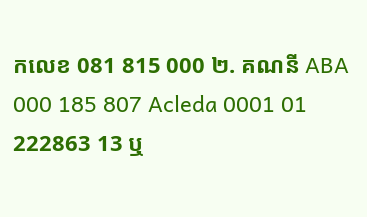កលេខ 081 815 000 ២. គណនី ABA 000 185 807 Acleda 0001 01 222863 13 ឬ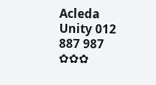Acleda Unity 012 887 987  ✿✿✿